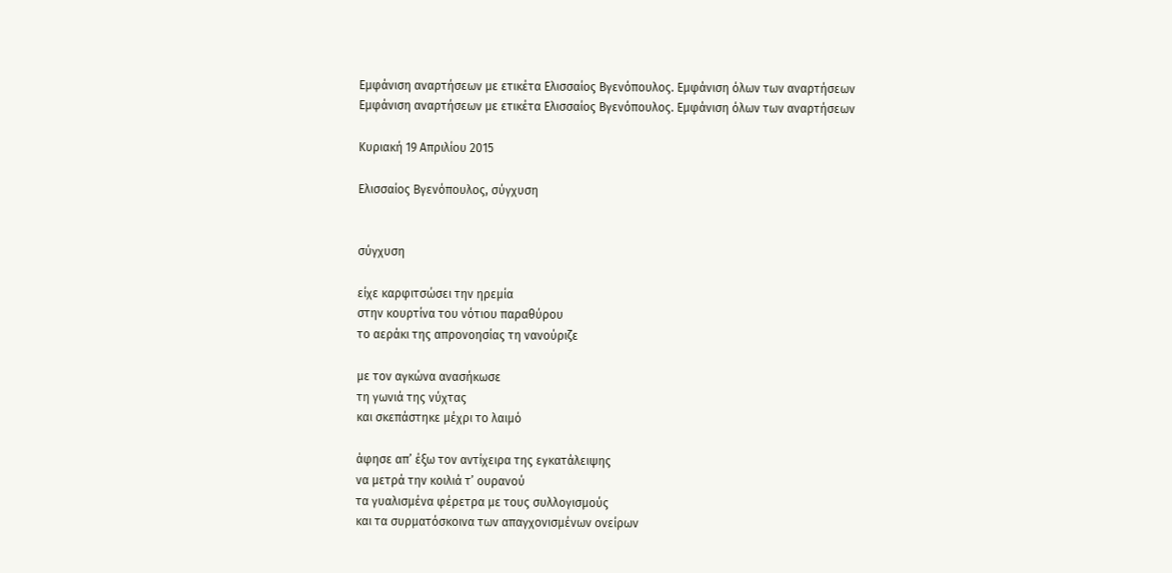Εμφάνιση αναρτήσεων με ετικέτα Ελισσαίος Βγενόπουλος. Εμφάνιση όλων των αναρτήσεων
Εμφάνιση αναρτήσεων με ετικέτα Ελισσαίος Βγενόπουλος. Εμφάνιση όλων των αναρτήσεων

Κυριακή 19 Απριλίου 2015

Ελισσαίος Βγενόπουλος, σύγχυση


σύγχυση

είχε καρφιτσώσει την ηρεμία
στην κουρτίνα του νότιου παραθύρου
το αεράκι της απρονοησίας τη νανούριζε

με τον αγκώνα ανασήκωσε
τη γωνιά της νύχτας
και σκεπάστηκε μέχρι το λαιμό

άφησε απ’ έξω τον αντίχειρα της εγκατάλειψης
να μετρά την κοιλιά τ’ ουρανού
τα γυαλισμένα φέρετρα με τους συλλογισμούς
και τα συρματόσκοινα των απαγχονισμένων ονείρων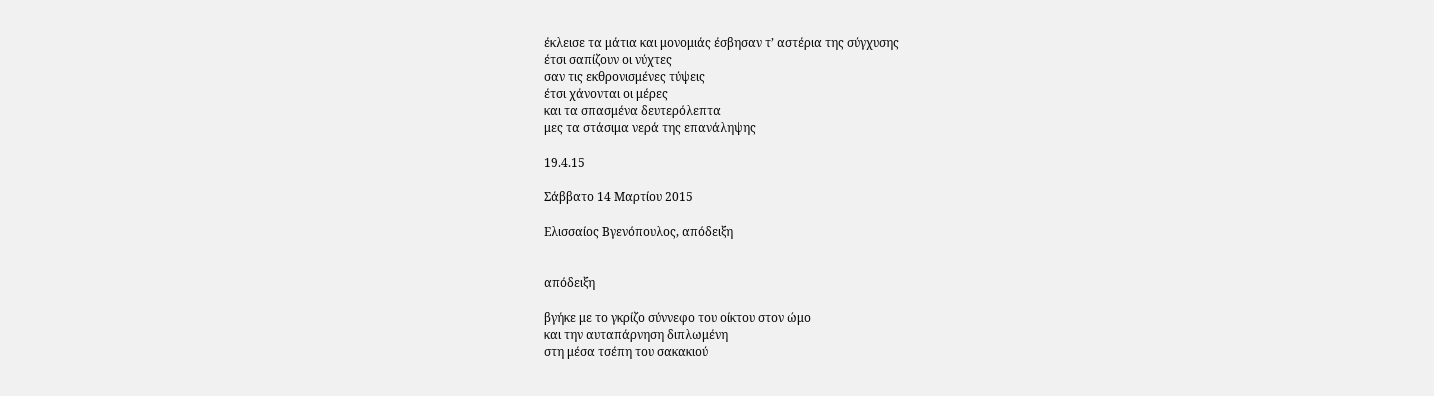έκλεισε τα μάτια και μονομιάς έσβησαν τ’ αστέρια της σύγχυσης
έτσι σαπίζουν οι νύχτες
σαν τις εκθρονισμένες τύψεις
έτσι χάνονται οι μέρες
και τα σπασμένα δευτερόλεπτα
μες τα στάσιμα νερά της επανάληψης

19.4.15

Σάββατο 14 Μαρτίου 2015

Ελισσαίος Βγενόπουλος, απόδειξη


απόδειξη

βγήκε με το γκρίζο σύννεφο του οίκτου στον ώμο
και την αυταπάρνηση διπλωμένη
στη μέσα τσέπη του σακακιού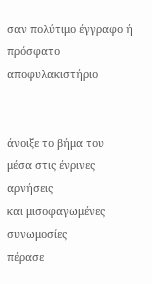σαν πολύτιμο έγγραφο ή
πρόσφατο αποφυλακιστήριο


άνοιξε το βήμα του
μέσα στις ένρινες αρνήσεις
και μισοφαγωμένες συνωμοσίες
πέρασε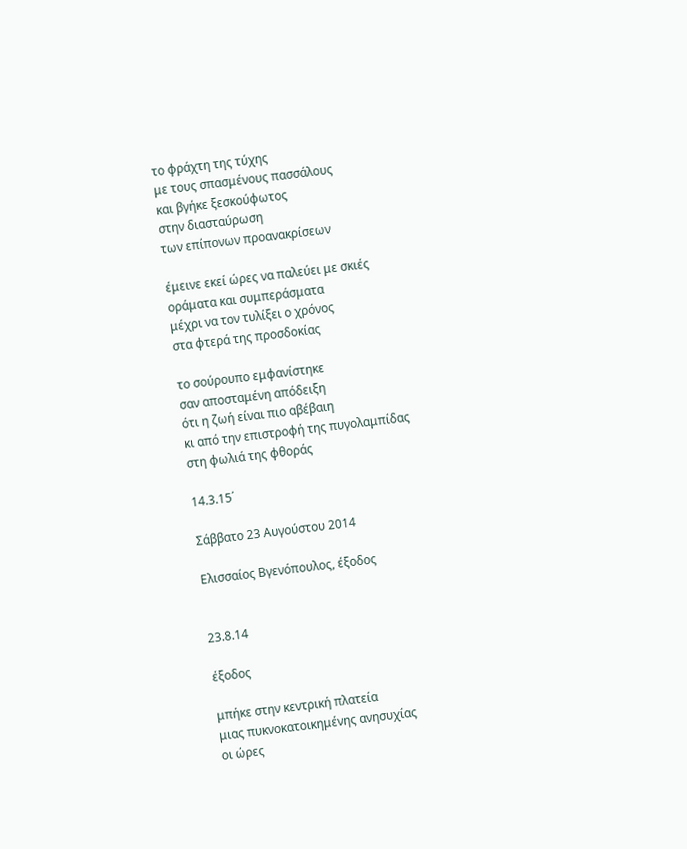το φράχτη της τύχης
με τους σπασμένους πασσάλους
και βγήκε ξεσκούφωτος
στην διασταύρωση
των επίπονων προανακρίσεων

έμεινε εκεί ώρες να παλεύει με σκιές
οράματα και συμπεράσματα
μέχρι να τον τυλίξει ο χρόνος
στα φτερά της προσδοκίας

το σούρουπο εμφανίστηκε
σαν αποσταμένη απόδειξη
ότι η ζωή είναι πιο αβέβαιη
κι από την επιστροφή της πυγολαμπίδας
στη φωλιά της φθοράς

14.3.15΄

Σάββατο 23 Αυγούστου 2014

Ελισσαίος Βγενόπουλος, έξοδος


23.8.14

έξοδος

μπήκε στην κεντρική πλατεία
μιας πυκνοκατοικημένης ανησυχίας
οι ώρες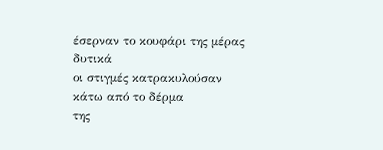έσερναν το κουφάρι της μέρας
δυτικά
οι στιγμές κατρακυλούσαν
κάτω από το δέρμα
της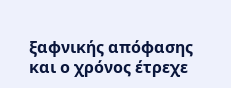ξαφνικής απόφασης
και ο χρόνος έτρεχε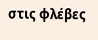στις φλέβες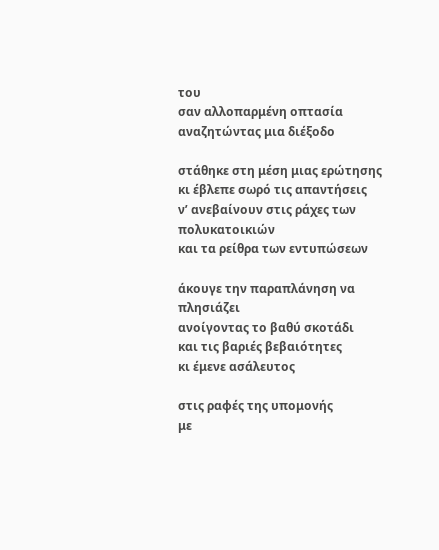του
σαν αλλοπαρμένη οπτασία
αναζητώντας μια διέξοδο

στάθηκε στη μέση μιας ερώτησης
κι έβλεπε σωρό τις απαντήσεις
ν’ ανεβαίνουν στις ράχες των πολυκατοικιών
και τα ρείθρα των εντυπώσεων

άκουγε την παραπλάνηση να πλησιάζει
ανοίγοντας το βαθύ σκοτάδι
και τις βαριές βεβαιότητες
κι έμενε ασάλευτος

στις ραφές της υπομονής
με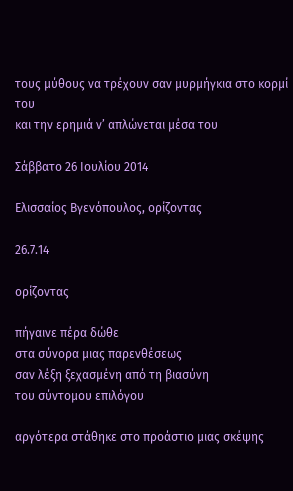τους μύθους να τρέχουν σαν μυρμήγκια στο κορμί του
και την ερημιά ν’ απλώνεται μέσα του

Σάββατο 26 Ιουλίου 2014

Ελισσαίος Βγενόπουλος, ορίζοντας

26.7.14

ορίζοντας

πήγαινε πέρα δώθε
στα σύνορα μιας παρενθέσεως
σαν λέξη ξεχασμένη από τη βιασύνη
του σύντομου επιλόγου

αργότερα στάθηκε στο προάστιο μιας σκέψης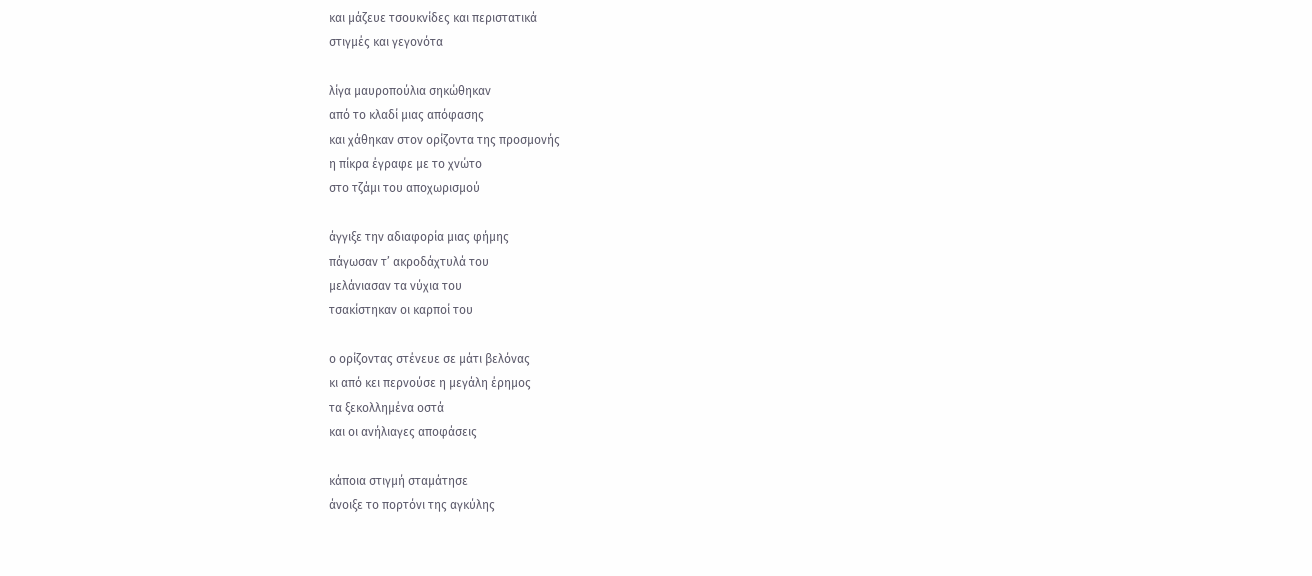και μάζευε τσουκνίδες και περιστατικά
στιγμές και γεγονότα

λίγα μαυροπούλια σηκώθηκαν
από το κλαδί μιας απόφασης
και χάθηκαν στον ορίζοντα της προσμονής
η πίκρα έγραφε με το χνώτο
στο τζάμι του αποχωρισμού

άγγιξε την αδιαφορία μιας φήμης
πάγωσαν τ’ ακροδάχτυλά του
μελάνιασαν τα νύχια του
τσακίστηκαν οι καρποί του

ο ορίζοντας στένευε σε μάτι βελόνας
κι από κει περνούσε η μεγάλη έρημος
τα ξεκολλημένα οστά
και οι ανήλιαγες αποφάσεις

κάποια στιγμή σταμάτησε
άνοιξε το πορτόνι της αγκύλης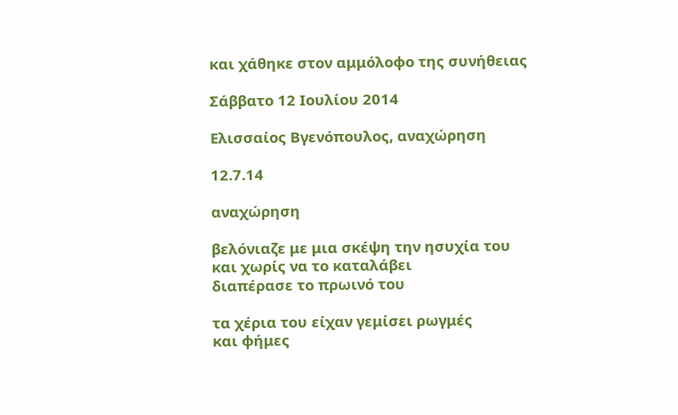και χάθηκε στον αμμόλοφο της συνήθειας

Σάββατο 12 Ιουλίου 2014

Ελισσαίος Βγενόπουλος, αναχώρηση

12.7.14

αναχώρηση

βελόνιαζε με μια σκέψη την ησυχία του
και χωρίς να το καταλάβει
διαπέρασε το πρωινό του

τα χέρια του είχαν γεμίσει ρωγμές
και φήμες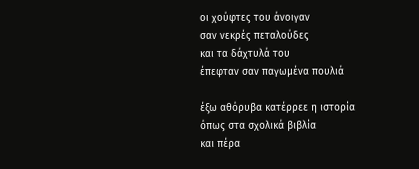οι χούφτες του άνοιγαν
σαν νεκρές πεταλούδες
και τα δάχτυλά του
έπεφταν σαν παγωμένα πουλιά

έξω αθόρυβα κατέρρεε η ιστορία
όπως στα σχολικά βιβλία
και πέρα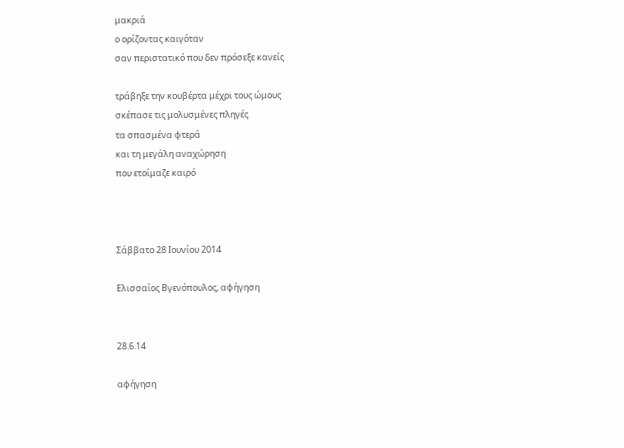μακριά
ο ορίζοντας καιγόταν
σαν περιστατικό που δεν πρόσεξε κανείς

τράβηξε την κουβέρτα μέχρι τους ώμους
σκέπασε τις μολυσμένες πληγές
τα σπασμένα φτερά
και τη μεγάλη αναχώρηση
που ετοίμαζε καιρό



Σάββατο 28 Ιουνίου 2014

Ελισσαίος Βγενόπουλος, αφήγηση


28.6.14

αφήγηση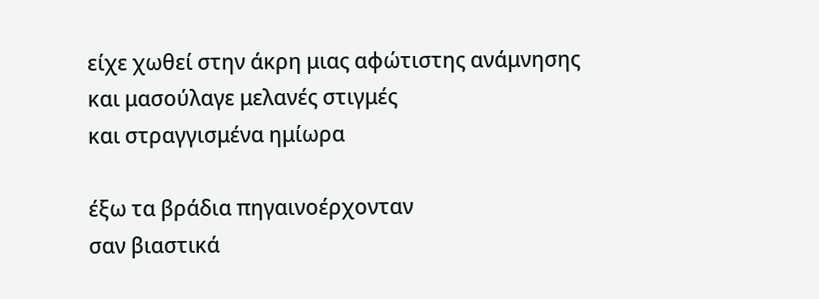είχε χωθεί στην άκρη μιας αφώτιστης ανάμνησης
και μασούλαγε μελανές στιγμές
και στραγγισμένα ημίωρα

έξω τα βράδια πηγαινοέρχονταν
σαν βιαστικά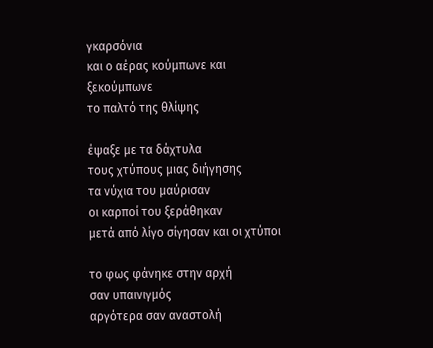γκαρσόνια
και ο αέρας κούμπωνε και ξεκούμπωνε
το παλτό της θλίψης

έψαξε με τα δάχτυλα
τους χτύπους μιας διήγησης
τα νύχια του μαύρισαν
οι καρποί του ξεράθηκαν
μετά από λίγο σίγησαν και οι χτύποι

το φως φάνηκε στην αρχή
σαν υπαινιγμός
αργότερα σαν αναστολή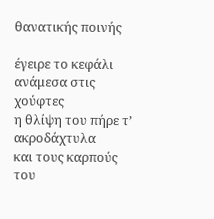θανατικής ποινής

έγειρε το κεφάλι
ανάμεσα στις χούφτες
η θλίψη του πήρε τ’ ακροδάχτυλα
και τους καρπούς
του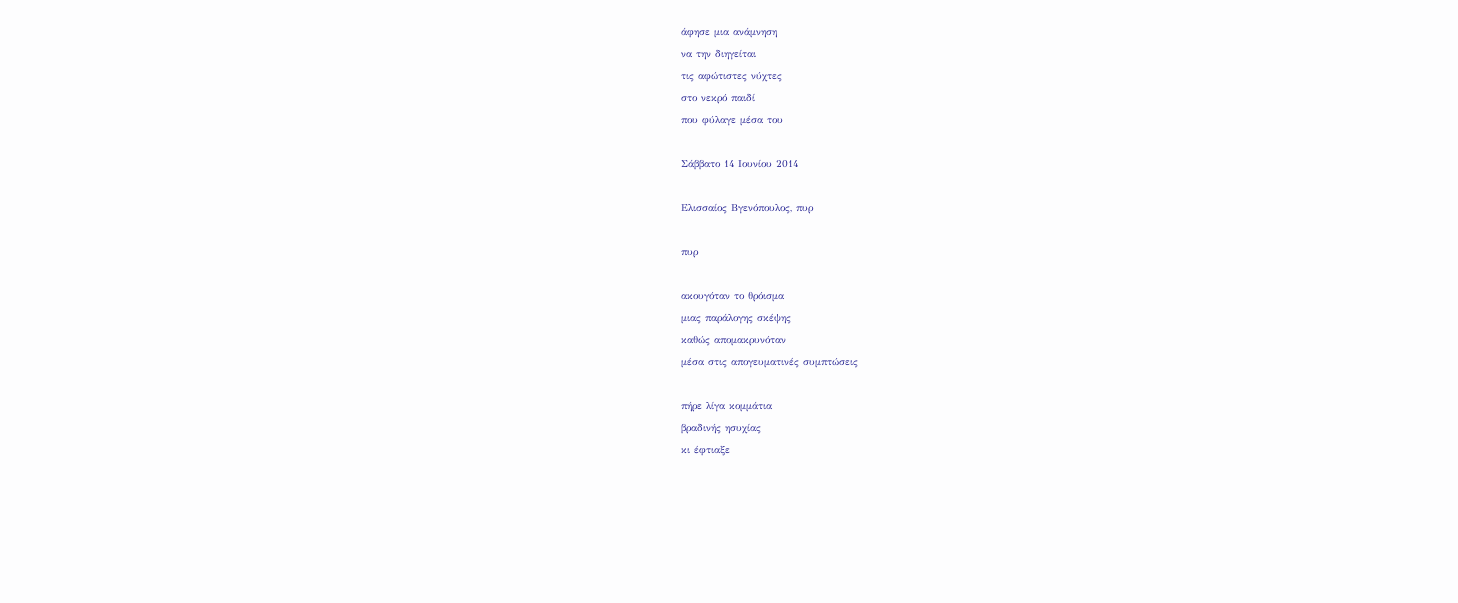άφησε μια ανάμνηση
να την διηγείται
τις αφώτιστες νύχτες
στο νεκρό παιδί
που φύλαγε μέσα του

Σάββατο 14 Ιουνίου 2014

Ελισσαίος Βγενόπουλος, πυρ

πυρ

ακουγόταν το θρόισμα
μιας παράλογης σκέψης
καθώς απομακρυνόταν
μέσα στις απογευματινές συμπτώσεις

πήρε λίγα κομμάτια
βραδινής ησυχίας
κι έφτιαξε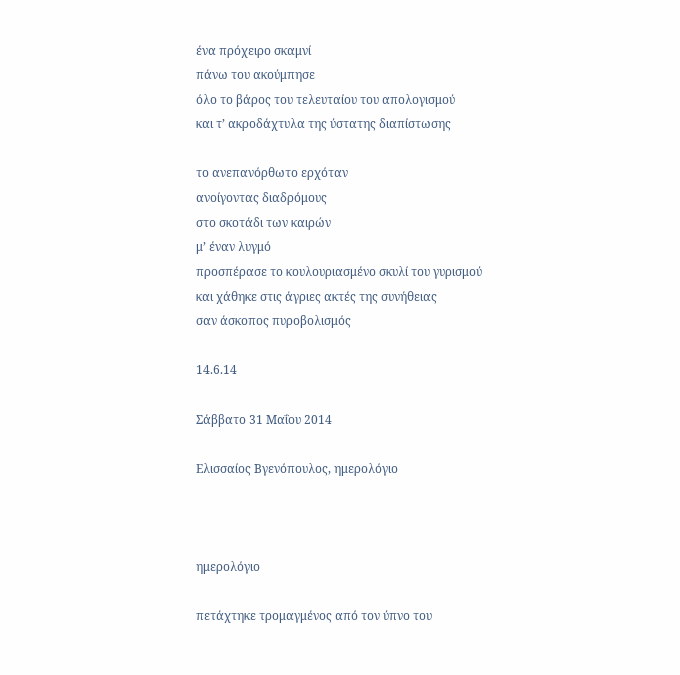ένα πρόχειρο σκαμνί
πάνω του ακούμπησε
όλο το βάρος του τελευταίου του απολογισμού
και τ’ ακροδάχτυλα της ύστατης διαπίστωσης

το ανεπανόρθωτο ερχόταν
ανοίγοντας διαδρόμους
στο σκοτάδι των καιρών
μ’ έναν λυγμό
προσπέρασε το κουλουριασμένο σκυλί του γυρισμού
και χάθηκε στις άγριες ακτές της συνήθειας
σαν άσκοπος πυροβολισμός

14.6.14

Σάββατο 31 Μαΐου 2014

Ελισσαίος Βγενόπουλος, ημερολόγιο



ημερολόγιο

πετάχτηκε τρομαγμένος από τον ύπνο του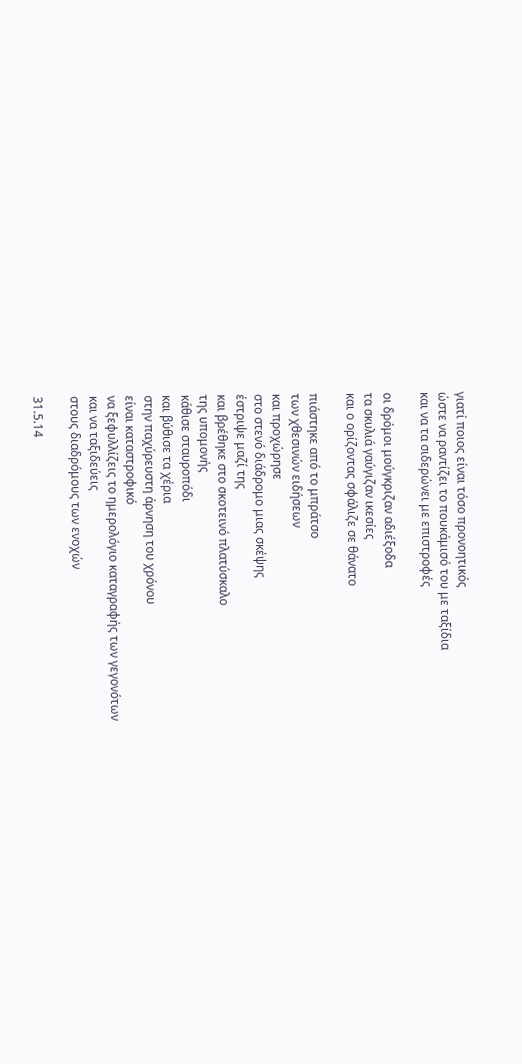γιατί ποιος είναι τόσο προνοητικός
ώστε να ραντίζει το πουκάμισό του με ταξίδια
και να τα σιδερώνει με επιστροφές

οι δρόμοι μούγκριζαν αδιέξοδα
τα σκυλιά γαύγιζαν ικεσίες
και ο ορίζοντας σφάλιζε σε θάνατο

πιάστηκε από το μπράτσο
των χθεσινών ειδήσεων
και προχώρησε
στο στενό διάδρομο μιας σκέψης
έστριψε μαζί της
και βρέθηκε στο σκοτεινό πλατύσκαλο
της υπομονής
κάθισε σταυροπόδι
και βύθισε τα χέρια
στην παχύρευστη άρνηση του χρόνου
είναι καταστροφικό
να ξεφυλλίζεις το ημερολόγιο καταγραφής των γεγονότων
και να ταξιδεύεις
στους διαδρόμους των ενοχών

31.5.14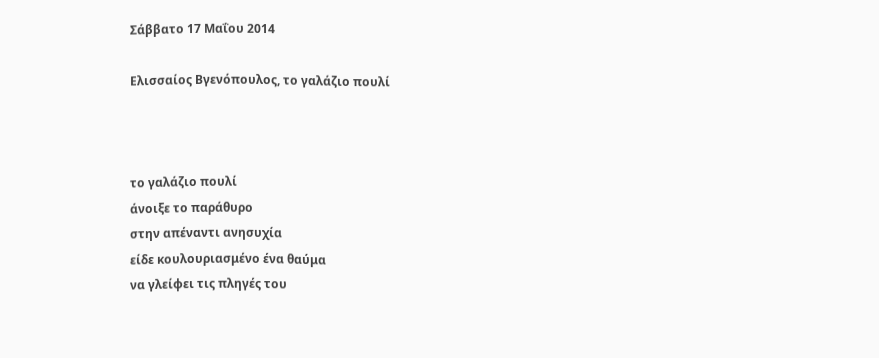Σάββατο 17 Μαΐου 2014

Ελισσαίος Βγενόπουλος, το γαλάζιο πουλί



το γαλάζιο πουλί
άνοιξε το παράθυρο
στην απέναντι ανησυχία
είδε κουλουριασμένο ένα θαύμα
να γλείφει τις πληγές του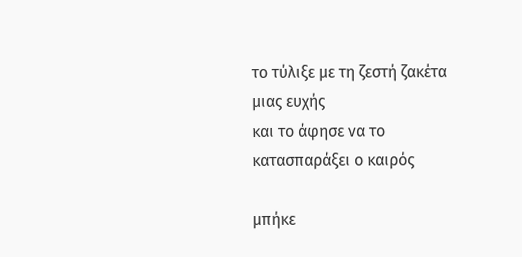το τύλιξε με τη ζεστή ζακέτα μιας ευχής
και το άφησε να το κατασπαράξει ο καιρός

μπήκε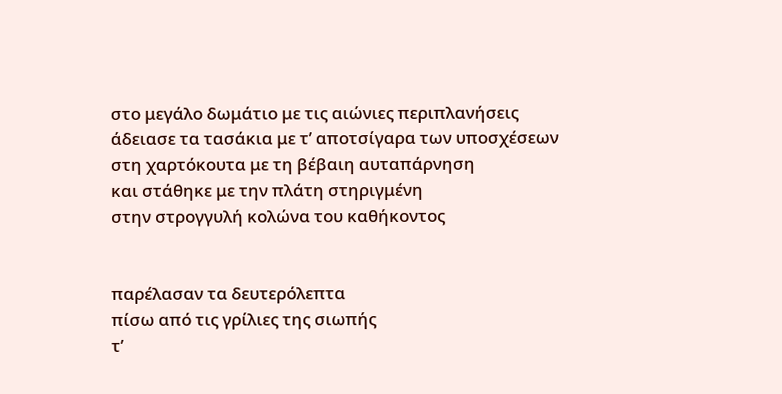στο μεγάλο δωμάτιο με τις αιώνιες περιπλανήσεις
άδειασε τα τασάκια με τ’ αποτσίγαρα των υποσχέσεων
στη χαρτόκουτα με τη βέβαιη αυταπάρνηση
και στάθηκε με την πλάτη στηριγμένη
στην στρογγυλή κολώνα του καθήκοντος


παρέλασαν τα δευτερόλεπτα
πίσω από τις γρίλιες της σιωπής
τ’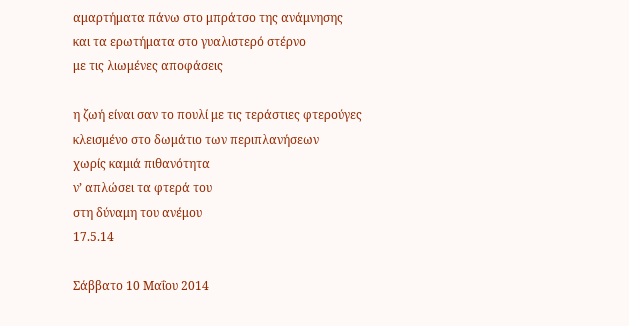αμαρτήματα πάνω στο μπράτσο της ανάμνησης
και τα ερωτήματα στο γυαλιστερό στέρνο
με τις λιωμένες αποφάσεις

η ζωή είναι σαν το πουλί με τις τεράστιες φτερούγες
κλεισμένο στο δωμάτιο των περιπλανήσεων
χωρίς καμιά πιθανότητα
ν’ απλώσει τα φτερά του
στη δύναμη του ανέμου
17.5.14

Σάββατο 10 Μαΐου 2014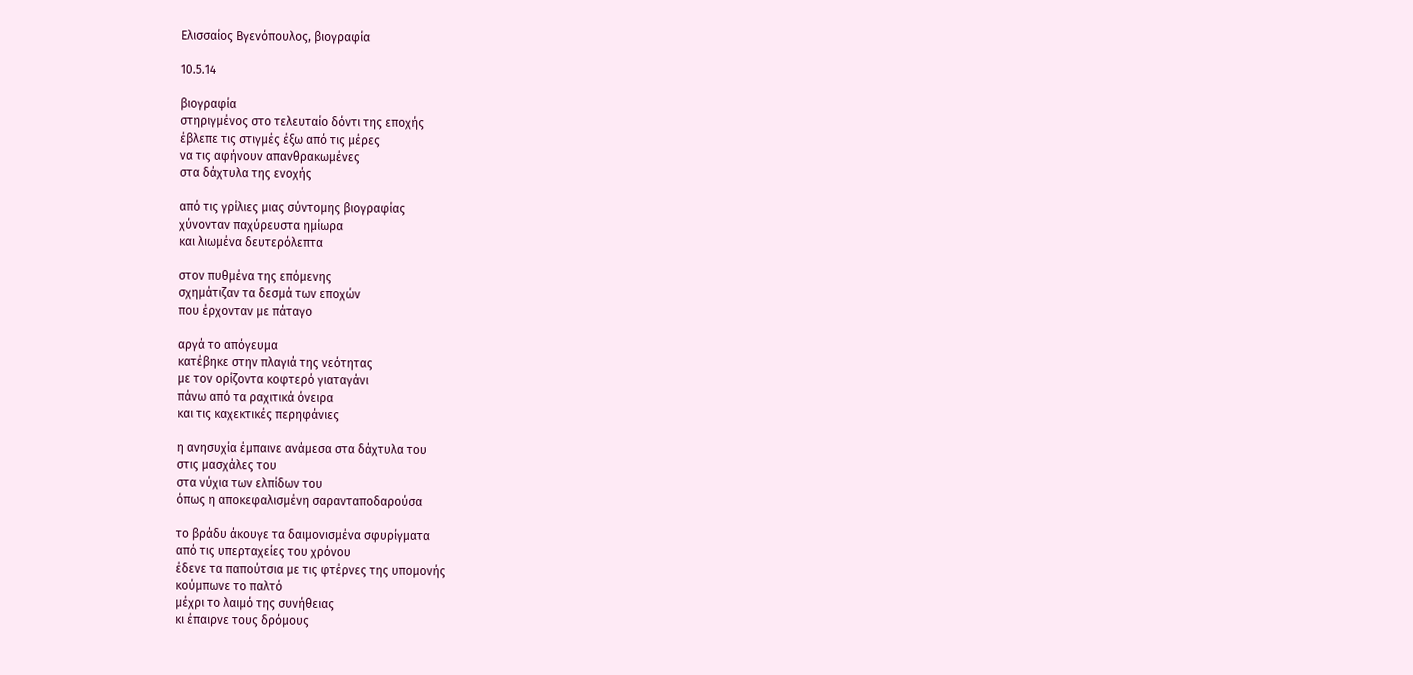Ελισσαίος Βγενόπουλος, βιογραφία

10.5.14

βιογραφία
στηριγμένος στο τελευταίο δόντι της εποχής
έβλεπε τις στιγμές έξω από τις μέρες
να τις αφήνουν απανθρακωμένες
στα δάχτυλα της ενοχής

από τις γρίλιες μιας σύντομης βιογραφίας
χύνονταν παχύρευστα ημίωρα
και λιωμένα δευτερόλεπτα

στον πυθμένα της επόμενης
σχημάτιζαν τα δεσμά των εποχών
που έρχονταν με πάταγο

αργά το απόγευμα
κατέβηκε στην πλαγιά της νεότητας
με τον ορίζοντα κοφτερό γιαταγάνι
πάνω από τα ραχιτικά όνειρα
και τις καχεκτικές περηφάνιες

η ανησυχία έμπαινε ανάμεσα στα δάχτυλα του
στις μασχάλες του
στα νύχια των ελπίδων του
όπως η αποκεφαλισμένη σαρανταποδαρούσα

το βράδυ άκουγε τα δαιμονισμένα σφυρίγματα
από τις υπερταχείες του χρόνου
έδενε τα παπούτσια με τις φτέρνες της υπομονής
κούμπωνε το παλτό
μέχρι το λαιμό της συνήθειας
κι έπαιρνε τους δρόμους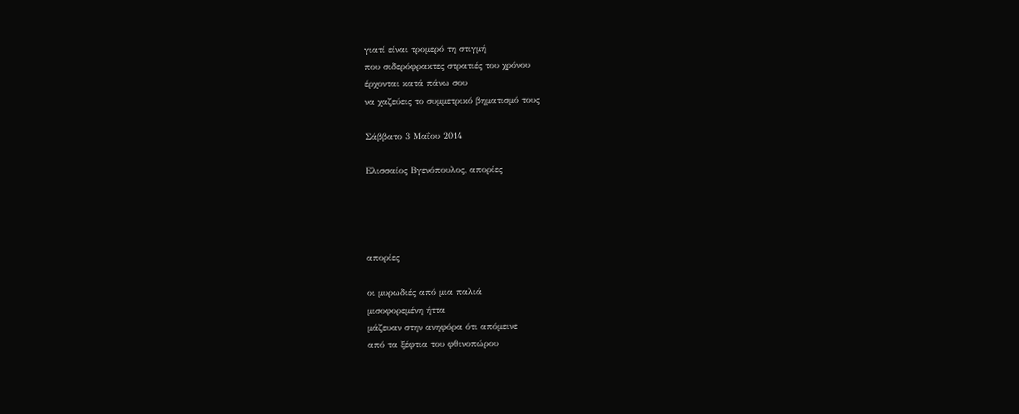γιατί είναι τρομερό τη στιγμή
που σιδερόφρακτες στρατιές του χρόνου
έρχονται κατά πάνω σου
να χαζεύεις το συμμετρικό βηματισμό τους

Σάββατο 3 Μαΐου 2014

Ελισσαίος Βγενόπουλος, απορίες




απορίες

οι μυρωδιές από μια παλιά
μισοφορεμένη ήττα
μάζευαν στην ανηφόρα ότι απόμεινε
από τα ξέφτια του φθινοπώρου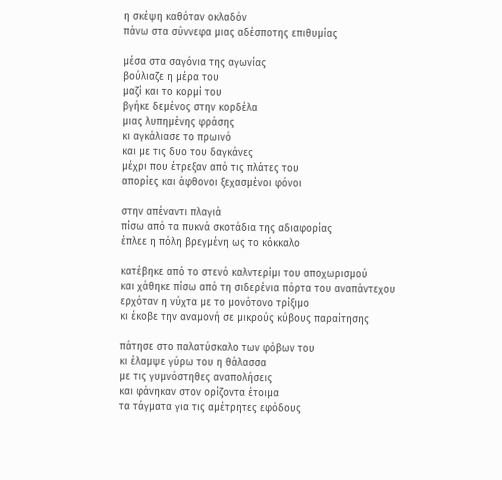η σκέψη καθόταν οκλαδόν
πάνω στα σύννεφα μιας αδέσποτης επιθυμίας

μέσα στα σαγόνια της αγωνίας
βούλιαζε η μέρα του
μαζί και το κορμί του
βγήκε δεμένος στην κορδέλα
μιας λυπημένης φράσης
κι αγκάλιασε το πρωινό
και με τις δυο του δαγκάνες
μέχρι που έτρεξαν από τις πλάτες του
απορίες και άφθονοι ξεχασμένοι φόνοι

στην απέναντι πλαγιά
πίσω από τα πυκνά σκοτάδια της αδιαφορίας
έπλεε η πόλη βρεγμένη ως το κόκκαλο

κατέβηκε από το στενό καλντερίμι του αποχωρισμού
και χάθηκε πίσω από τη σιδερένια πόρτα του αναπάντεχου
ερχόταν η νύχτα με το μονότονο τρίξιμο
κι έκοβε την αναμονή σε μικρούς κύβους παραίτησης

πάτησε στο παλατύσκαλο των φόβων του
κι έλαμψε γύρω του η θάλασσα
με τις γυμνόστηθες αναπολήσεις
και φάνηκαν στον ορίζοντα έτοιμα
τα τάγματα για τις αμέτρητες εφόδους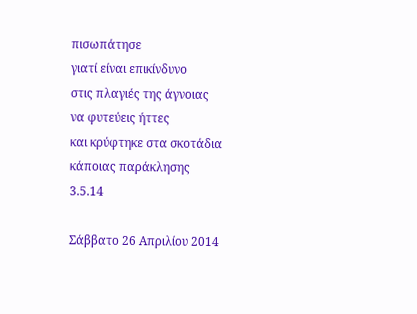πισωπάτησε
γιατί είναι επικίνδυνο
στις πλαγιές της άγνοιας
να φυτεύεις ήττες
και κρύφτηκε στα σκοτάδια
κάποιας παράκλησης
3.5.14

Σάββατο 26 Απριλίου 2014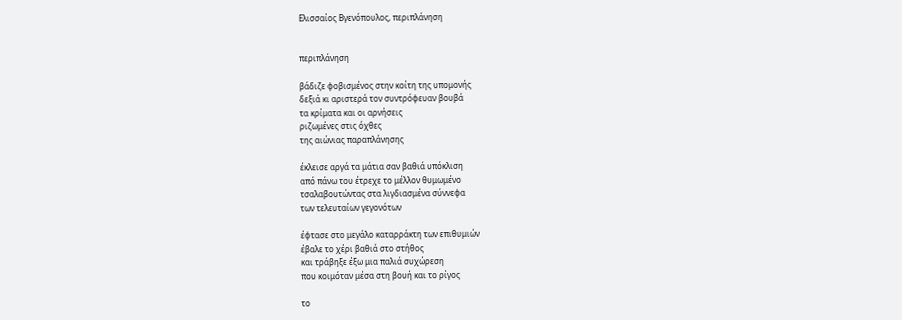Ελισσαίος Βγενόπουλος, περιπλάνηση


περιπλάνηση

βάδιζε φοβισμένος στην κοίτη της υπομονής
δεξιά κι αριστερά τον συντρόφευαν βουβά
τα κρίματα και οι αρνήσεις
ριζωμένες στις όχθες
της αιώνιας παραπλάνησης

έκλεισε αργά τα μάτια σαν βαθιά υπόκλιση
από πάνω του έτρεχε το μέλλον θυμωμένο
τσαλαβουτώντας στα λιγδιασμένα σύννεφα
των τελευταίων γεγονότων

έφτασε στο μεγάλο καταρράκτη των επιθυμιών
έβαλε το χέρι βαθιά στο στήθος
και τράβηξε έξω μια παλιά συχώρεση
που κοιμόταν μέσα στη βουή και το ρίγος

το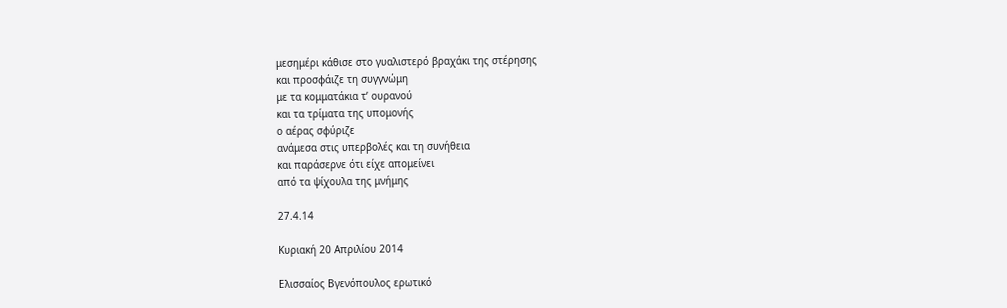μεσημέρι κάθισε στο γυαλιστερό βραχάκι της στέρησης
και προσφάιζε τη συγγνώμη
με τα κομματάκια τ’ ουρανού
και τα τρίματα της υπομονής
ο αέρας σφύριζε
ανάμεσα στις υπερβολές και τη συνήθεια
και παράσερνε ότι είχε απομείνει
από τα ψίχουλα της μνήμης

27.4.14

Κυριακή 20 Απριλίου 2014

Ελισσαίος Βγενόπουλος ερωτικό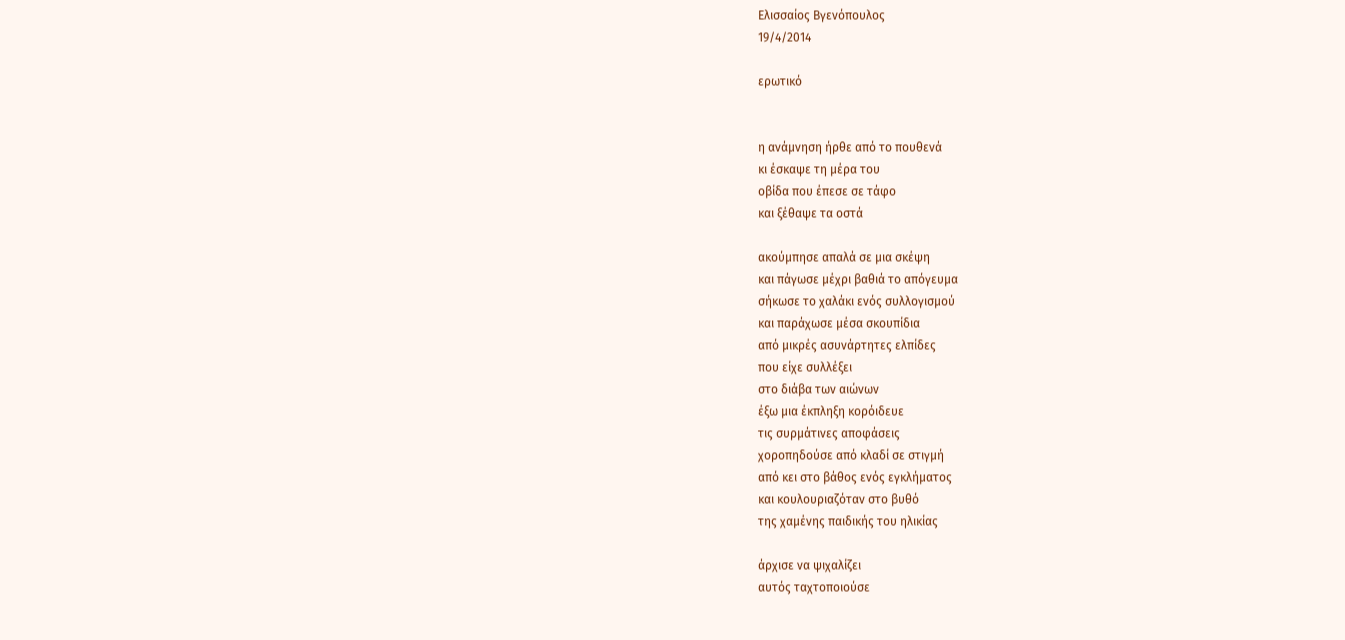Ελισσαίος Βγενόπουλος
19/4/2014

ερωτικό


η ανάμνηση ήρθε από το πουθενά
κι έσκαψε τη μέρα του
οβίδα που έπεσε σε τάφο
και ξέθαψε τα οστά

ακούμπησε απαλά σε μια σκέψη
και πάγωσε μέχρι βαθιά το απόγευμα
σήκωσε το χαλάκι ενός συλλογισμού
και παράχωσε μέσα σκουπίδια
από μικρές ασυνάρτητες ελπίδες
που είχε συλλέξει
στο διάβα των αιώνων
έξω μια έκπληξη κορόιδευε
τις συρμάτινες αποφάσεις
χοροπηδούσε από κλαδί σε στιγμή
από κει στο βάθος ενός εγκλήματος
και κουλουριαζόταν στο βυθό
της χαμένης παιδικής του ηλικίας

άρχισε να ψιχαλίζει
αυτός ταχτοποιούσε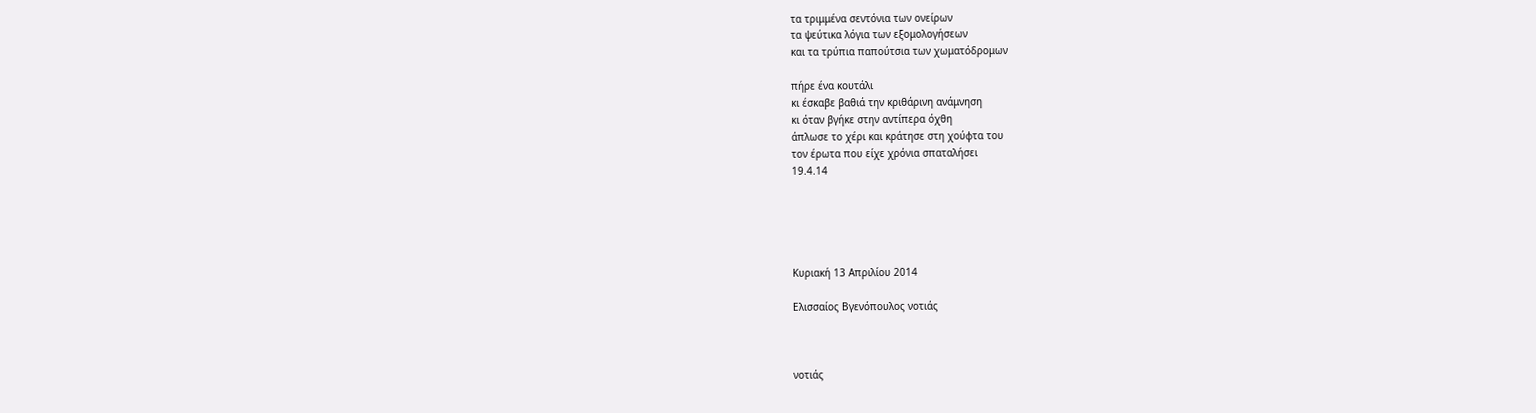τα τριμμένα σεντόνια των ονείρων
τα ψεύτικα λόγια των εξομολογήσεων
και τα τρύπια παπούτσια των χωματόδρομων

πήρε ένα κουτάλι
κι έσκαβε βαθιά την κριθάρινη ανάμνηση
κι όταν βγήκε στην αντίπερα όχθη
άπλωσε το χέρι και κράτησε στη χούφτα του
τον έρωτα που είχε χρόνια σπαταλήσει
19.4.14





Κυριακή 13 Απριλίου 2014

Ελισσαίος Βγενόπουλος νοτιάς



νοτιάς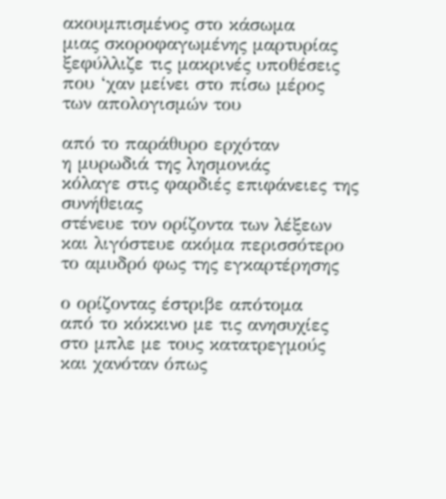ακουμπισμένος στο κάσωμα
μιας σκοροφαγωμένης μαρτυρίας
ξεφύλλιζε τις μακρινές υποθέσεις
που ‘χαν μείνει στο πίσω μέρος
των απολογισμών του

από το παράθυρο ερχόταν
η μυρωδιά της λησμονιάς
κόλαγε στις φαρδιές επιφάνειες της συνήθειας
στένευε τον ορίζοντα των λέξεων
και λιγόστευε ακόμα περισσότερο
το αμυδρό φως της εγκαρτέρησης

ο ορίζοντας έστριβε απότομα
από το κόκκινο με τις ανησυχίες
στο μπλε με τους κατατρεγμούς
και χανόταν όπως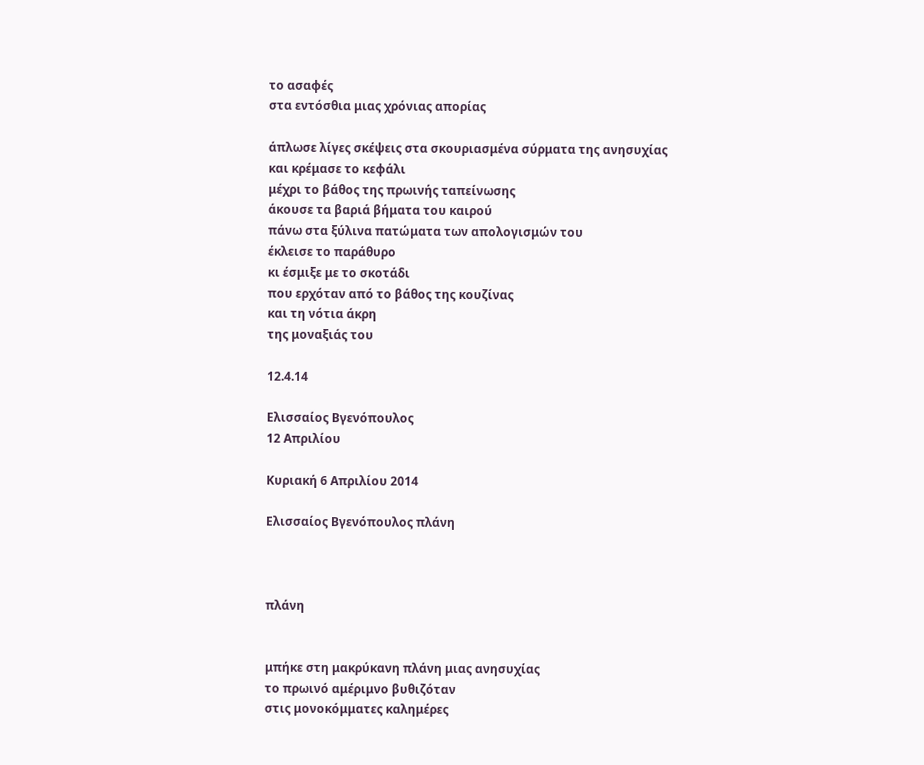το ασαφές
στα εντόσθια μιας χρόνιας απορίας

άπλωσε λίγες σκέψεις στα σκουριασμένα σύρματα της ανησυχίας
και κρέμασε το κεφάλι
μέχρι το βάθος της πρωινής ταπείνωσης
άκουσε τα βαριά βήματα του καιρού
πάνω στα ξύλινα πατώματα των απολογισμών του
έκλεισε το παράθυρο
κι έσμιξε με το σκοτάδι
που ερχόταν από το βάθος της κουζίνας
και τη νότια άκρη
της μοναξιάς του

12.4.14

Ελισσαίος Βγενόπουλος
12 Απριλίου

Κυριακή 6 Απριλίου 2014

Ελισσαίος Βγενόπουλος πλάνη



πλάνη


μπήκε στη μακρύκανη πλάνη μιας ανησυχίας
το πρωινό αμέριμνο βυθιζόταν
στις μονοκόμματες καλημέρες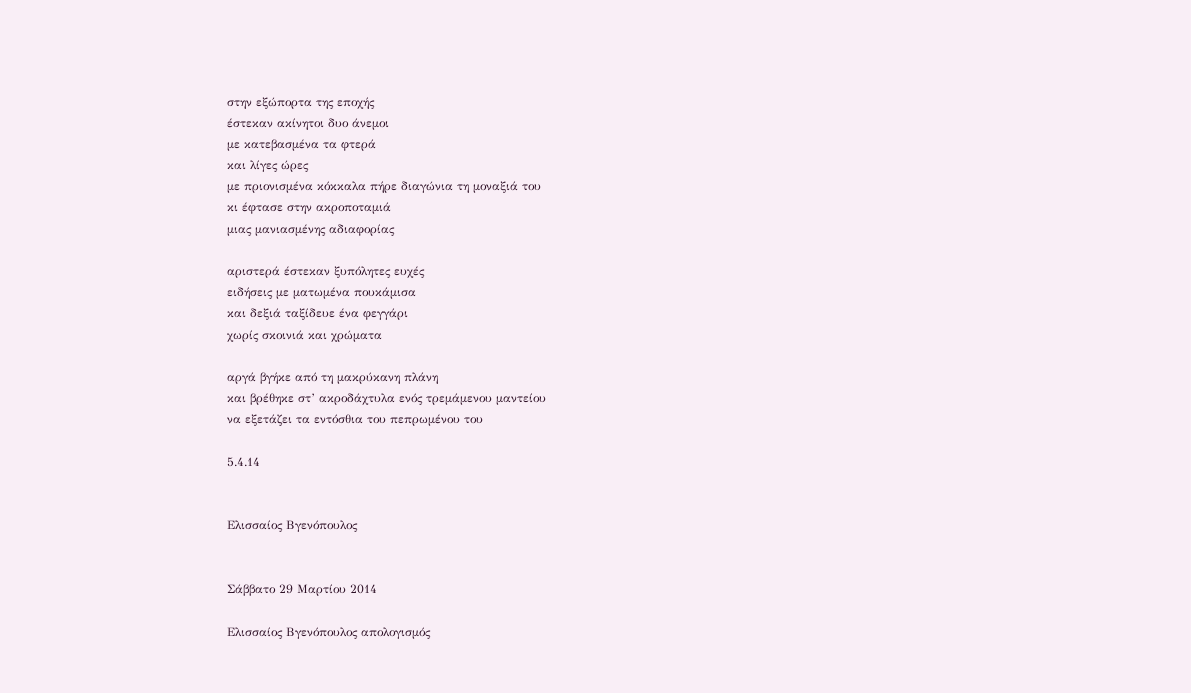στην εξώπορτα της εποχής
έστεκαν ακίνητοι δυο άνεμοι
με κατεβασμένα τα φτερά
και λίγες ώρες
με πριονισμένα κόκκαλα πήρε διαγώνια τη μοναξιά του
κι έφτασε στην ακροποταμιά
μιας μανιασμένης αδιαφορίας

αριστερά έστεκαν ξυπόλητες ευχές
ειδήσεις με ματωμένα πουκάμισα
και δεξιά ταξίδευε ένα φεγγάρι
χωρίς σκοινιά και χρώματα

αργά βγήκε από τη μακρύκανη πλάνη
και βρέθηκε στ’ ακροδάχτυλα ενός τρεμάμενου μαντείου
να εξετάζει τα εντόσθια του πεπρωμένου του

5.4.14


Ελισσαίος Βγενόπουλος


Σάββατο 29 Μαρτίου 2014

Ελισσαίος Βγενόπουλος απολογισμός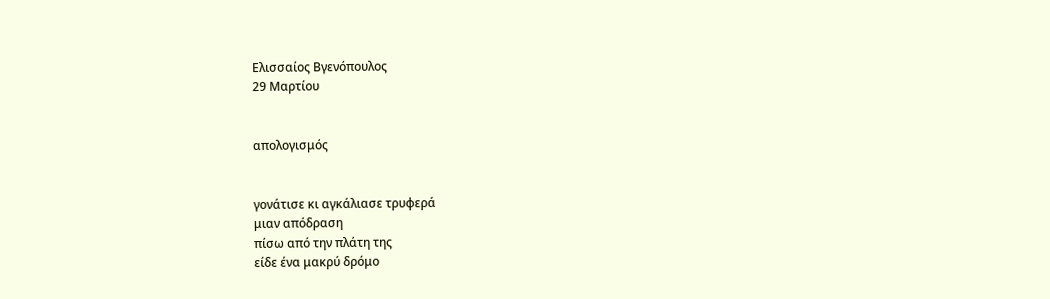Ελισσαίος Βγενόπουλος
29 Μαρτίου


απολογισμός


γονάτισε κι αγκάλιασε τρυφερά
μιαν απόδραση
πίσω από την πλάτη της
είδε ένα μακρύ δρόμο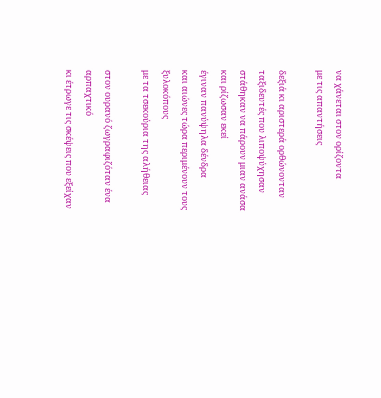να χάνεται στον ορίζοντα
με τις απαντήσεις

δεξιά κι αριστερά ορθώνονταν
ταξιδευτές που λιποψύχησαν
στάθηκαν να πάρουν μιαν ανάσα
και ρίζωσαν εκεί
έγιναν πανύψηλα δένδρα
και αιώνες τώρα περιμένουν τους ξυλοκόπους
με τα τσεκούρια της αλήθειας

στον ουρανό ζωγραφιζόταν ένα αρπαχτικό
κι έτρωγε τις σκέψεις που εξείχαν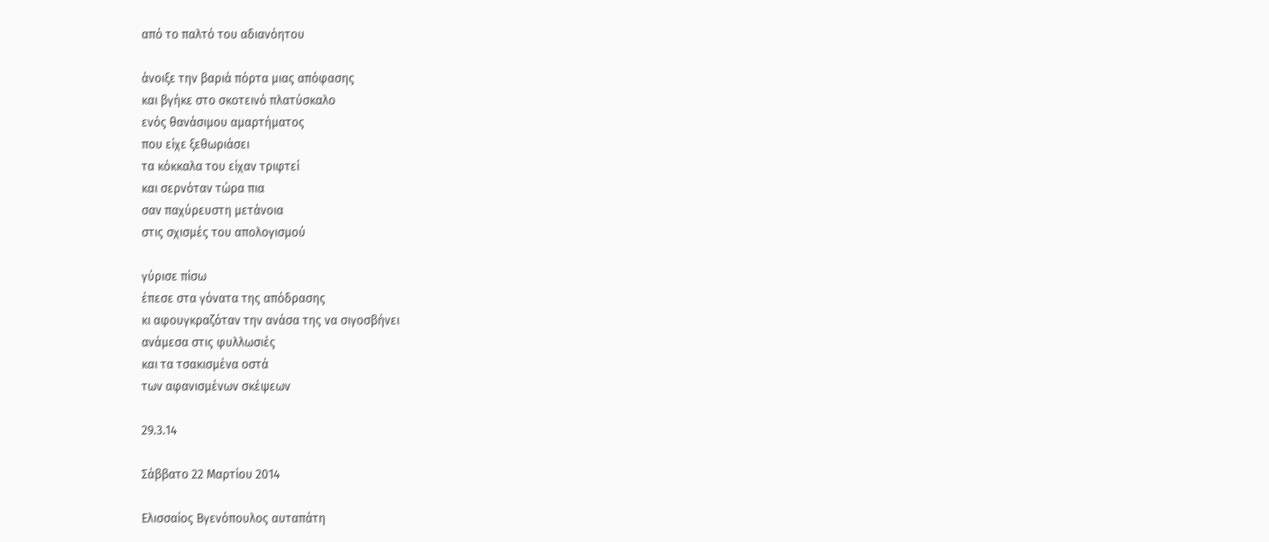από το παλτό του αδιανόητου

άνοιξε την βαριά πόρτα μιας απόφασης
και βγήκε στο σκοτεινό πλατύσκαλο
ενός θανάσιμου αμαρτήματος
που είχε ξεθωριάσει
τα κόκκαλα του είχαν τριφτεί
και σερνόταν τώρα πια
σαν παχύρευστη μετάνοια
στις σχισμές του απολογισμού

γύρισε πίσω
έπεσε στα γόνατα της απόδρασης
κι αφουγκραζόταν την ανάσα της να σιγοσβήνει
ανάμεσα στις φυλλωσιές
και τα τσακισμένα οστά
των αφανισμένων σκέψεων

29.3.14

Σάββατο 22 Μαρτίου 2014

Ελισσαίος Βγενόπουλος αυταπάτη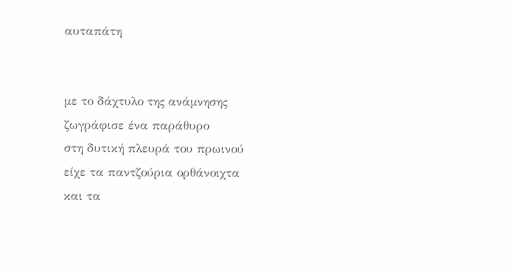αυταπάτη


με το δάχτυλο της ανάμνησης
ζωγράφισε ένα παράθυρο
στη δυτική πλευρά του πρωινού
είχε τα παντζούρια ορθάνοιχτα
και τα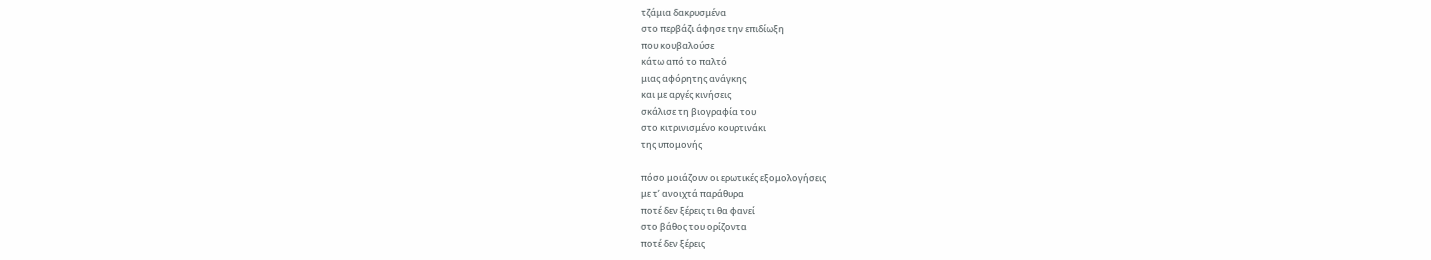τζάμια δακρυσμένα
στο περβάζι άφησε την επιδίωξη
που κουβαλούσε
κάτω από το παλτό
μιας αφόρητης ανάγκης
και με αργές κινήσεις
σκάλισε τη βιογραφία του
στο κιτρινισμένο κουρτινάκι
της υπομονής

πόσο μοιάζουν οι ερωτικές εξομολογήσεις
με τ’ ανοιχτά παράθυρα
ποτέ δεν ξέρεις τι θα φανεί
στο βάθος του ορίζοντα
ποτέ δεν ξέρεις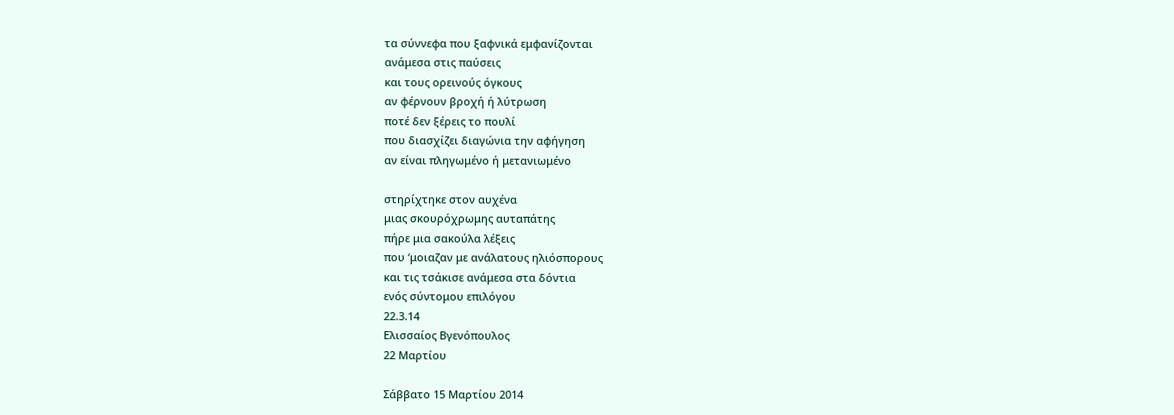τα σύννεφα που ξαφνικά εμφανίζονται
ανάμεσα στις παύσεις
και τους ορεινούς όγκους
αν φέρνουν βροχή ή λύτρωση
ποτέ δεν ξέρεις το πουλί
που διασχίζει διαγώνια την αφήγηση
αν είναι πληγωμένο ή μετανιωμένο

στηρίχτηκε στον αυχένα
μιας σκουρόχρωμης αυταπάτης
πήρε μια σακούλα λέξεις
που ‘μοιαζαν με ανάλατους ηλιόσπορους
και τις τσάκισε ανάμεσα στα δόντια
ενός σύντομου επιλόγου
22.3.14
Ελισσαίος Βγενόπουλος
22 Μαρτίου

Σάββατο 15 Μαρτίου 2014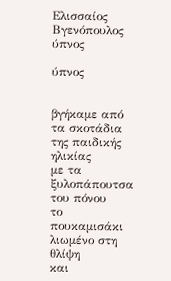Ελισσαίος Βγενόπουλος ύπνος

ύπνος


βγήκαμε από τα σκοτάδια της παιδικής ηλικίας
με τα ξυλοπάπουτσα του πόνου
το πουκαμισάκι λιωμένο στη θλίψη
και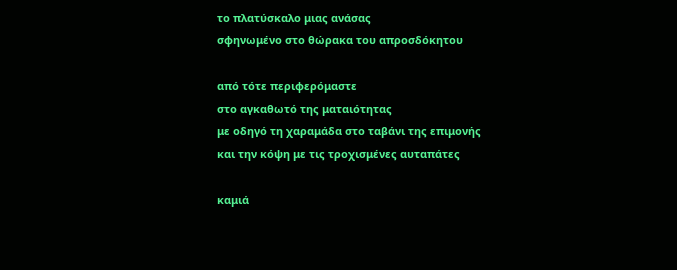το πλατύσκαλο μιας ανάσας
σφηνωμένο στο θώρακα του απροσδόκητου

από τότε περιφερόμαστε
στο αγκαθωτό της ματαιότητας
με οδηγό τη χαραμάδα στο ταβάνι της επιμονής
και την κόψη με τις τροχισμένες αυταπάτες

καμιά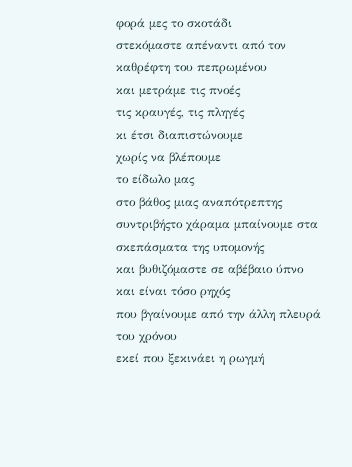φορά μες το σκοτάδι
στεκόμαστε απέναντι από τον καθρέφτη του πεπρωμένου
και μετράμε τις πνοές
τις κραυγές, τις πληγές
κι έτσι διαπιστώνουμε
χωρίς να βλέπουμε
το είδωλο μας
στο βάθος μιας αναπότρεπτης συντριβήςτο χάραμα μπαίνουμε στα σκεπάσματα της υπομονής
και βυθιζόμαστε σε αβέβαιο ύπνο
και είναι τόσο ρηχός
που βγαίνουμε από την άλλη πλευρά του χρόνου
εκεί που ξεκινάει η ρωγμή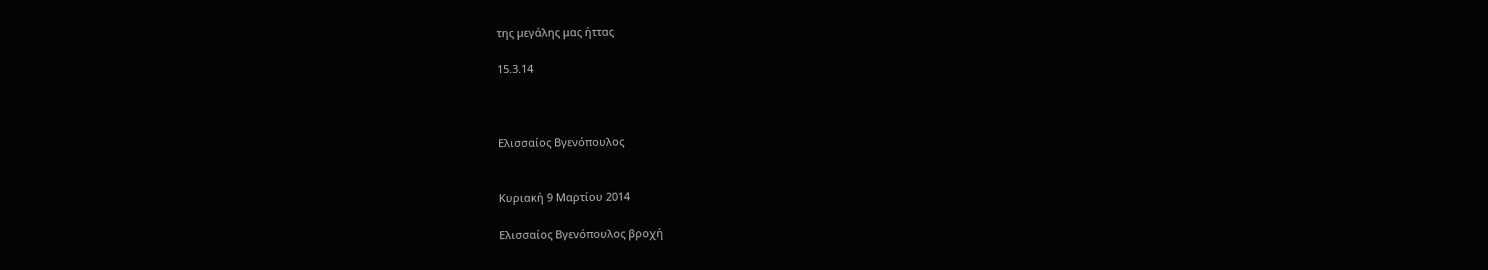της μεγάλης μας ήττας

15.3.14



Ελισσαίος Βγενόπουλος


Κυριακή 9 Μαρτίου 2014

Ελισσαίος Βγενόπουλος βροχή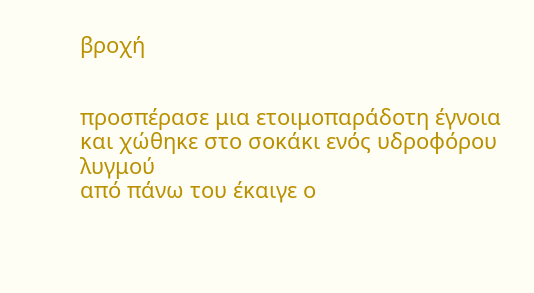βροχή


προσπέρασε μια ετοιμοπαράδοτη έγνοια
και χώθηκε στο σοκάκι ενός υδροφόρου λυγμού
από πάνω του έκαιγε ο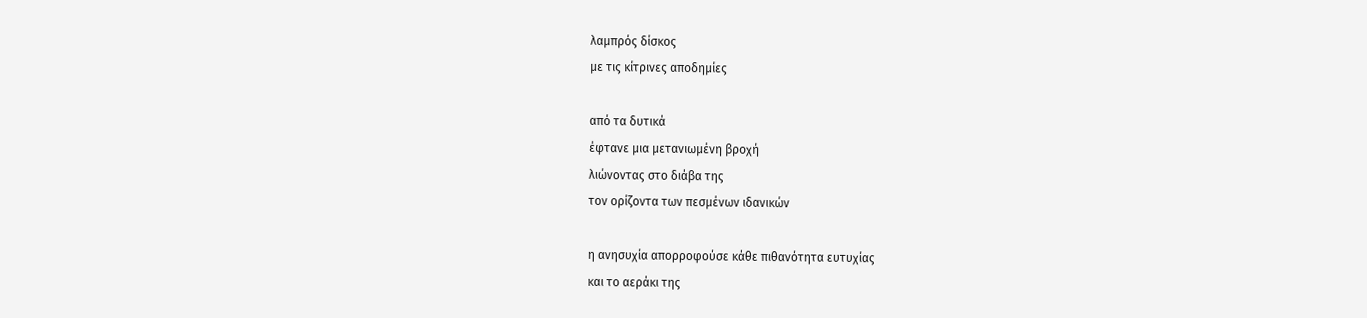λαμπρός δίσκος
με τις κίτρινες αποδημίες

από τα δυτικά
έφτανε μια μετανιωμένη βροχή
λιώνοντας στο διάβα της
τον ορίζοντα των πεσμένων ιδανικών

η ανησυχία απορροφούσε κάθε πιθανότητα ευτυχίας
και το αεράκι της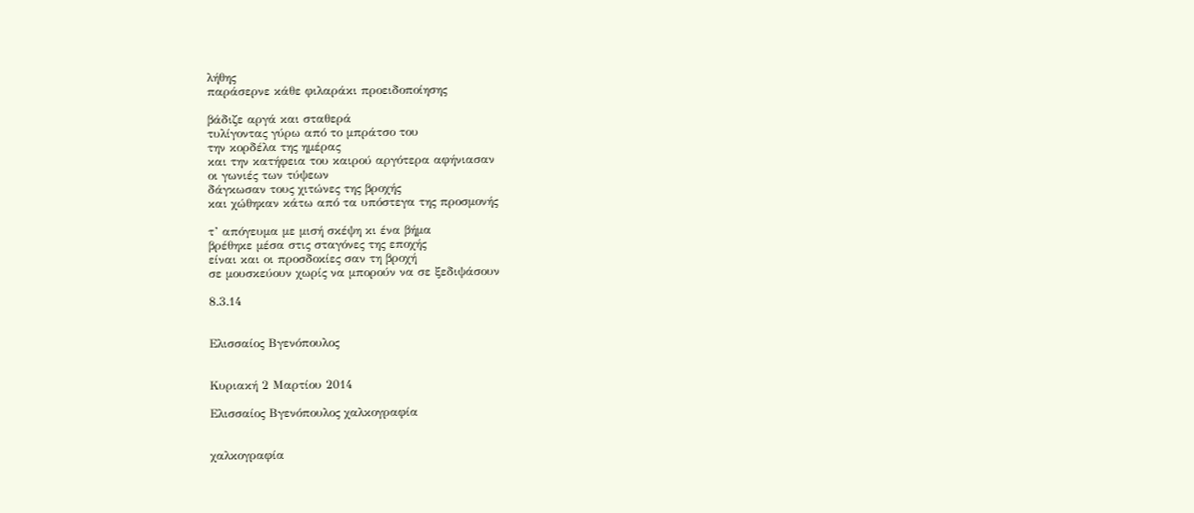λήθης
παράσερνε κάθε φιλαράκι προειδοποίησης

βάδιζε αργά και σταθερά
τυλίγοντας γύρω από το μπράτσο του
την κορδέλα της ημέρας
και την κατήφεια του καιρού αργότερα αφήνιασαν
οι γωνιές των τύψεων
δάγκωσαν τους χιτώνες της βροχής
και χώθηκαν κάτω από τα υπόστεγα της προσμονής

τ’ απόγευμα με μισή σκέψη κι ένα βήμα
βρέθηκε μέσα στις σταγόνες της εποχής
είναι και οι προσδοκίες σαν τη βροχή
σε μουσκεύουν χωρίς να μπορούν να σε ξεδιψάσουν

8.3.14


Ελισσαίος Βγενόπουλος


Κυριακή 2 Μαρτίου 2014

Ελισσαίος Βγενόπουλος χαλκογραφία


χαλκογραφία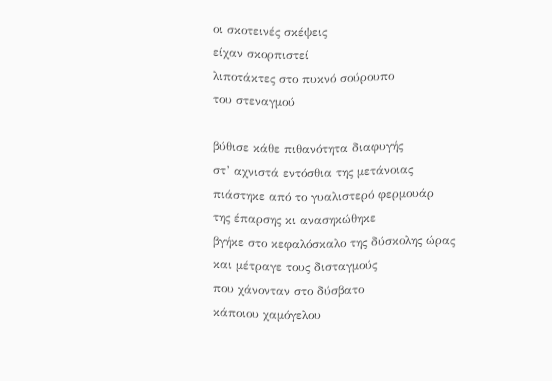οι σκοτεινές σκέψεις
είχαν σκορπιστεί
λιποτάκτες στο πυκνό σούρουπο
του στεναγμού

βύθισε κάθε πιθανότητα διαφυγής
στ’ αχνιστά εντόσθια της μετάνοιας
πιάστηκε από το γυαλιστερό φερμουάρ
της έπαρσης κι ανασηκώθηκε
βγήκε στο κεφαλόσκαλο της δύσκολης ώρας
και μέτραγε τους δισταγμούς
που χάνονταν στο δύσβατο
κάποιου χαμόγελου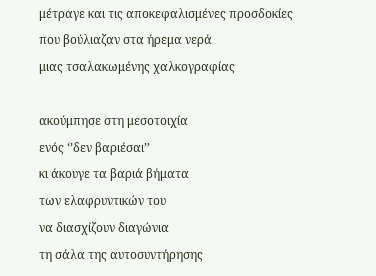μέτραγε και τις αποκεφαλισμένες προσδοκίες
που βούλιαζαν στα ήρεμα νερά
μιας τσαλακωμένης χαλκογραφίας

ακούμπησε στη μεσοτοιχία
ενός ‘’δεν βαριέσαι’’
κι άκουγε τα βαριά βήματα
των ελαφρυντικών του
να διασχίζουν διαγώνια
τη σάλα της αυτοσυντήρησης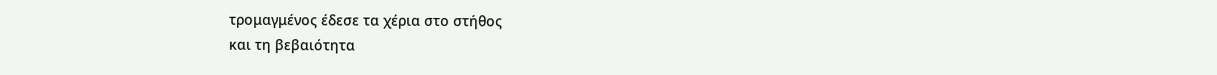τρομαγμένος έδεσε τα χέρια στο στήθος
και τη βεβαιότητα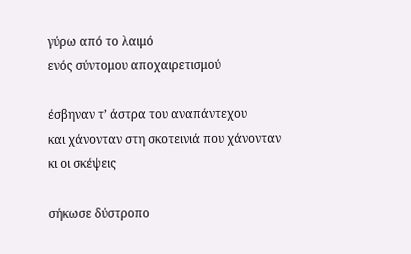γύρω από το λαιμό
ενός σύντομου αποχαιρετισμού

έσβηναν τ’ άστρα του αναπάντεχου
και χάνονταν στη σκοτεινιά που χάνονταν κι οι σκέψεις

σήκωσε δύστροπο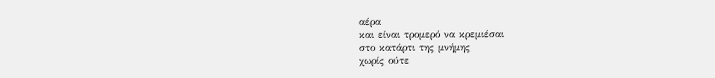αέρα
και είναι τρομερό να κρεμιέσαι
στο κατάρτι της μνήμης
χωρίς ούτε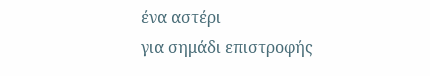ένα αστέρι
για σημάδι επιστροφής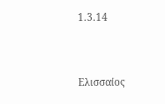1.3.14


Ελισσαίος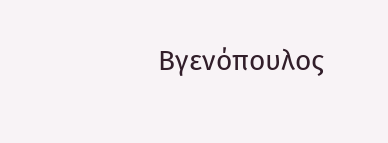Βγενόπουλος